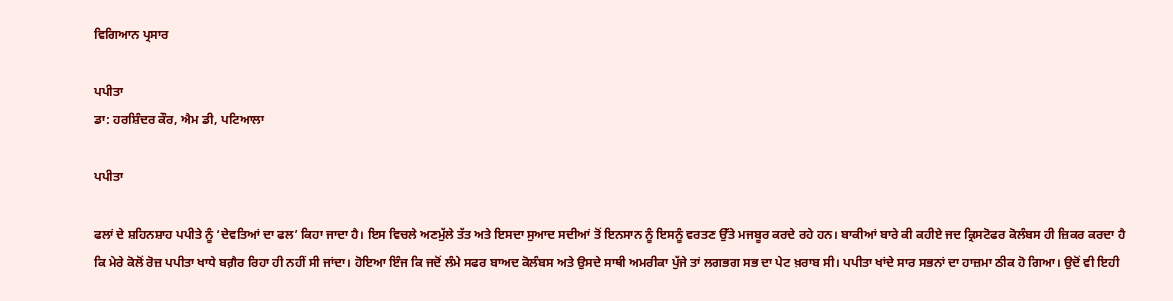ਵਿਗਿਆਨ ਪ੍ਰਸਾਰ

ਪਪੀਤਾ
ਡਾ: ਹਰਸ਼ਿੰਦਰ ਕੌਰ, ਐਮ ਡੀ, ਪਟਿਆਲਾ

ਪਪੀਤਾ

ਫਲਾਂ ਦੇ ਸ਼ਹਿਨਸ਼ਾਹ ਪਪੀਤੇ ਨੂੰ ‘ਦੇਵਤਿਆਂ ਦਾ ਫਲ’ ਕਿਹਾ ਜਾਦਾ ਹੈ। ਇਸ ਵਿਚਲੇ ਅਣਮੁੱਲੇ ਤੱਤ ਅਤੇ ਇਸਦਾ ਸੁਆਦ ਸਦੀਆਂ ਤੋਂ ਇਨਸਾਨ ਨੂੰ ਇਸਨੂੰ ਵਰਤਣ ਉੱਤੇ ਮਜਬੂਰ ਕਰਦੇ ਰਹੇ ਹਨ। ਬਾਕੀਆਂ ਬਾਰੇ ਕੀ ਕਹੀਏ ਜਦ ਕ੍ਰਿਸਟੋਫਰ ਕੋਲੰਬਸ ਹੀ ਜ਼ਿਕਰ ਕਰਦਾ ਹੈ ਕਿ ਮੇਰੇ ਕੋਲੋਂ ਰੋਜ਼ ਪਪੀਤਾ ਖਾਧੇ ਬਗ਼ੈਰ ਰਿਹਾ ਹੀ ਨਹੀਂ ਸੀ ਜਾਂਦਾ। ਹੋਇਆ ਇੰਜ ਕਿ ਜਦੋਂ ਲੰਮੇ ਸਫਰ ਬਾਅਦ ਕੋਲੰਬਸ ਅਤੇ ਉਸਦੇ ਸਾਥੀ ਅਮਰੀਕਾ ਪੁੱਜੇ ਤਾਂ ਲਗਭਗ ਸਭ ਦਾ ਪੇਟ ਖ਼ਰਾਬ ਸੀ। ਪਪੀਤਾ ਖਾਂਦੇ ਸਾਰ ਸਭਨਾਂ ਦਾ ਹਾਜ਼ਮਾ ਠੀਕ ਹੋ ਗਿਆ। ਉਦੋਂ ਵੀ ਇਹੀ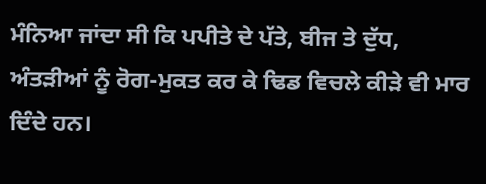ਮੰਨਿਆ ਜਾਂਦਾ ਸੀ ਕਿ ਪਪੀਤੇ ਦੇ ਪੱਤੇ, ਬੀਜ ਤੇ ਦੁੱਧ, ਅੰਤੜੀਆਂ ਨੂੰ ਰੋਗ-ਮੁਕਤ ਕਰ ਕੇ ਢਿਡ ਵਿਚਲੇ ਕੀੜੇ ਵੀ ਮਾਰ ਦਿੰਦੇ ਹਨ।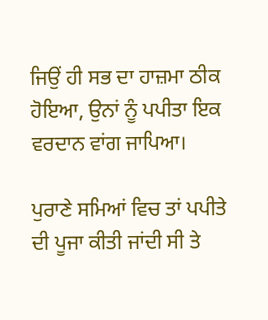ਜਿਉਂ ਹੀ ਸਭ ਦਾ ਹਾਜ਼ਮਾ ਠੀਕ ਹੋਇਆ, ਉਨਾਂ ਨੂੰ ਪਪੀਤਾ ਇਕ ਵਰਦਾਨ ਵਾਂਗ ਜਾਪਿਆ।

ਪੁਰਾਣੇ ਸਮਿਆਂ ਵਿਚ ਤਾਂ ਪਪੀਤੇ ਦੀ ਪੂਜਾ ਕੀਤੀ ਜਾਂਦੀ ਸੀ ਤੇ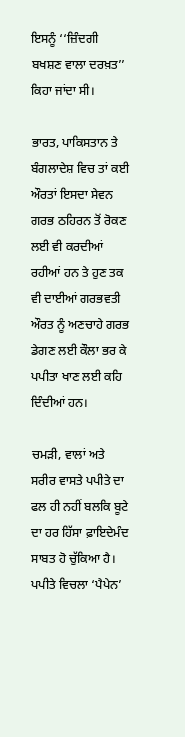ਇਸਨੂੰ ‘‘ਜ਼ਿੰਦਗੀ ਬਖਸ਼ਣ ਵਾਲਾ ਦਰਖ਼ਤ’’ ਕਿਹਾ ਜਾਂਦਾ ਸੀ।

ਭਾਰਤ, ਪਾਕਿਸਤਾਨ ਤੇ ਬੰਗਲਾਦੇਸ਼ ਵਿਚ ਤਾਂ ਕਈ ਔਰਤਾਂ ਇਸਦਾ ਸੇਵਨ ਗਰਭ ਠਹਿਰਨ ਤੋਂ ਰੋਕਣ ਲਈ ਵੀ ਕਰਦੀਆਂ ਰਹੀਆਂ ਹਨ ਤੇ ਹੁਣ ਤਕ ਵੀ ਦਾਈਆਂ ਗਰਭਵਤੀ ਔਰਤ ਨੂੰ ਅਣਚਾਹੇ ਗਰਭ ਡੇਗਣ ਲਈ ਕੌਲਾ ਭਰ ਕੇ ਪਪੀਤਾ ਖਾਣ ਲਈ ਕਹਿ ਦਿੰਦੀਆਂ ਹਨ।

ਚਮੜੀ, ਵਾਲਾਂ ਅਤੇ ਸਰੀਰ ਵਾਸਤੇ ਪਪੀਤੇ ਦਾ ਫਲ ਹੀ ਨਹੀਂ ਬਲਕਿ ਬੂਟੇ ਦਾ ਹਰ ਹਿੱਸਾ ਫ਼ਾਇਦੇਮੰਦ ਸਾਬਤ ਹੋ ਚੁੱਕਿਆ ਹੈ। ਪਪੀਤੇ ਵਿਚਲਾ ‘ਪੈਪੇਨ’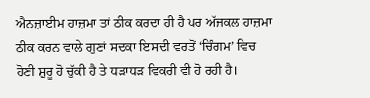ਐਨਜ਼ਾਈਮ ਹਾਜ਼ਮਾ ਤਾਂ ਠੀਕ ਕਰਦਾ ਹੀ ਹੈ ਪਰ ਅੱਜਕਲ ਹਾਜ਼ਮਾ ਠੀਕ ਕਰਨ ਵਾਲੇ ਗੁਣਾਂ ਸਦਕਾ ਇਸਦੀ ਵਰਤੋਂ ‘ਚਿੰਗਮ’ ਵਿਚ ਹੋਣੀ ਸ਼ੁਰੂ ਹੋ ਚੁੱਕੀ ਹੈ ਤੇ ਧੜਾਧੜ ਵਿਕਰੀ ਵੀ ਹੋ ਰਹੀ ਹੈ।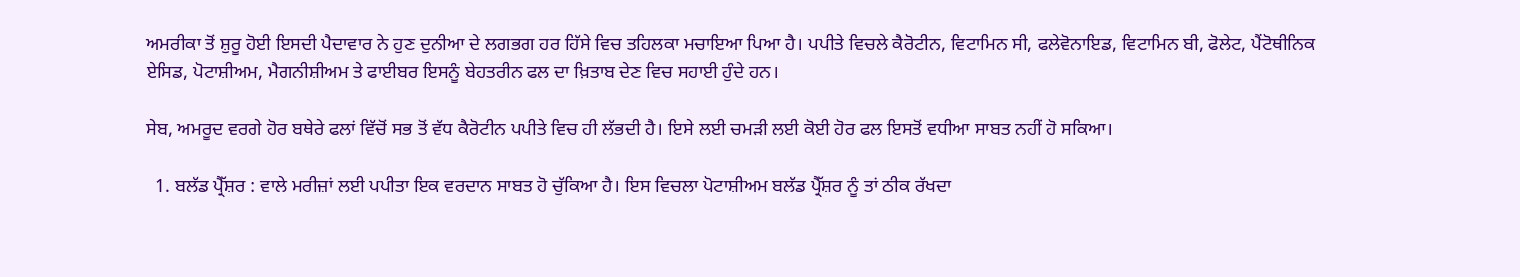ਅਮਰੀਕਾ ਤੋਂ ਸ਼ੁਰੂ ਹੋਈ ਇਸਦੀ ਪੈਦਾਵਾਰ ਨੇ ਹੁਣ ਦੁਨੀਆ ਦੇ ਲਗਭਗ ਹਰ ਹਿੱਸੇ ਵਿਚ ਤਹਿਲਕਾ ਮਚਾਇਆ ਪਿਆ ਹੈ। ਪਪੀਤੇ ਵਿਚਲੇ ਕੈਰੋਟੀਨ, ਵਿਟਾਮਿਨ ਸੀ, ਫਲੇਵੋਨਾਇਡ, ਵਿਟਾਮਿਨ ਬੀ, ਫੋਲੇਟ, ਪੈਂਟੋਥੀਨਿਕ ਏਸਿਡ, ਪੋਟਾਸ਼ੀਅਮ, ਮੈਗਨੀਸ਼ੀਅਮ ਤੇ ਫਾਈਬਰ ਇਸਨੂੰ ਬੇਹਤਰੀਨ ਫਲ ਦਾ ਖ਼ਿਤਾਬ ਦੇਣ ਵਿਚ ਸਹਾਈ ਹੁੰਦੇ ਹਨ।

ਸੇਬ, ਅਮਰੂਦ ਵਰਗੇ ਹੋਰ ਬਥੇਰੇ ਫਲਾਂ ਵਿੱਚੋਂ ਸਭ ਤੋਂ ਵੱਧ ਕੈਰੋਟੀਨ ਪਪੀਤੇ ਵਿਚ ਹੀ ਲੱਭਦੀ ਹੈ। ਇਸੇ ਲਈ ਚਮੜੀ ਲਈ ਕੋਈ ਹੋਰ ਫਲ ਇਸਤੋਂ ਵਧੀਆ ਸਾਬਤ ਨਹੀਂ ਹੋ ਸਕਿਆ।

  1. ਬਲੱਡ ਪ੍ਰੈੱਸ਼ਰ : ਵਾਲੇ ਮਰੀਜ਼ਾਂ ਲਈ ਪਪੀਤਾ ਇਕ ਵਰਦਾਨ ਸਾਬਤ ਹੋ ਚੁੱਕਿਆ ਹੈ। ਇਸ ਵਿਚਲਾ ਪੋਟਾਸ਼ੀਅਮ ਬਲੱਡ ਪ੍ਰੈੱਸ਼ਰ ਨੂੰ ਤਾਂ ਠੀਕ ਰੱਖਦਾ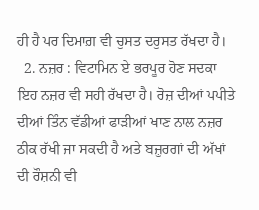ਹੀ ਹੈ ਪਰ ਦਿਮਾਗ਼ ਵੀ ਚੁਸਤ ਦਰੁਸਤ ਰੱਖਦਾ ਹੈ।
  2. ਨਜ਼ਰ : ਵਿਟਾਮਿਨ ਏ ਭਰਪੂਰ ਹੋਣ ਸਦਕਾ ਇਹ ਨਜ਼ਰ ਵੀ ਸਹੀ ਰੱਖਦਾ ਹੈ। ਰੋਜ਼ ਦੀਆਂ ਪਪੀਤੇ ਦੀਆਂ ਤਿੰਨ ਵੱਡੀਆਂ ਫਾੜੀਆਂ ਖਾਣ ਨਾਲ ਨਜ਼ਰ ਠੀਕ ਰੱਖੀ ਜਾ ਸਕਦੀ ਹੈ ਅਤੇ ਬਜ਼ੁਰਗਾਂ ਦੀ ਅੱਖਾਂ ਦੀ ਰੌਸ਼ਨੀ ਵੀ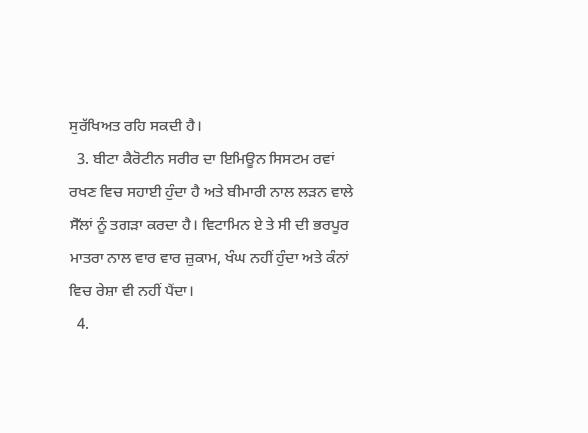ਸੁਰੱਖਿਅਤ ਰਹਿ ਸਕਦੀ ਹੈ।
  3. ਬੀਟਾ ਕੈਰੋਟੀਨ ਸਰੀਰ ਦਾ ਇਮਿਊਨ ਸਿਸਟਮ ਰਵਾਂ ਰਖਣ ਵਿਚ ਸਹਾਈ ਹੁੰਦਾ ਹੈ ਅਤੇ ਬੀਮਾਰੀ ਨਾਲ ਲੜਨ ਵਾਲੇ ਸੈੱਲਾਂ ਨੂੰ ਤਗੜਾ ਕਰਦਾ ਹੈ। ਵਿਟਾਮਿਨ ਏ ਤੇ ਸੀ ਦੀ ਭਰਪੂਰ ਮਾਤਰਾ ਨਾਲ ਵਾਰ ਵਾਰ ਜ਼ੁਕਾਮ, ਖੰਘ ਨਹੀਂ ਹੁੰਦਾ ਅਤੇ ਕੰਨਾਂ ਵਿਚ ਰੇਸ਼ਾ ਵੀ ਨਹੀਂ ਪੈਂਦਾ।
  4.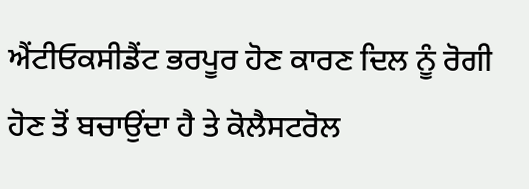ਐਂਟੀਓਕਸੀਡੈਂਟ ਭਰਪੂਰ ਹੋਣ ਕਾਰਣ ਦਿਲ ਨੂੰ ਰੋਗੀ ਹੋਣ ਤੋਂ ਬਚਾਉਂਦਾ ਹੈ ਤੇ ਕੋਲੈਸਟਰੋਲ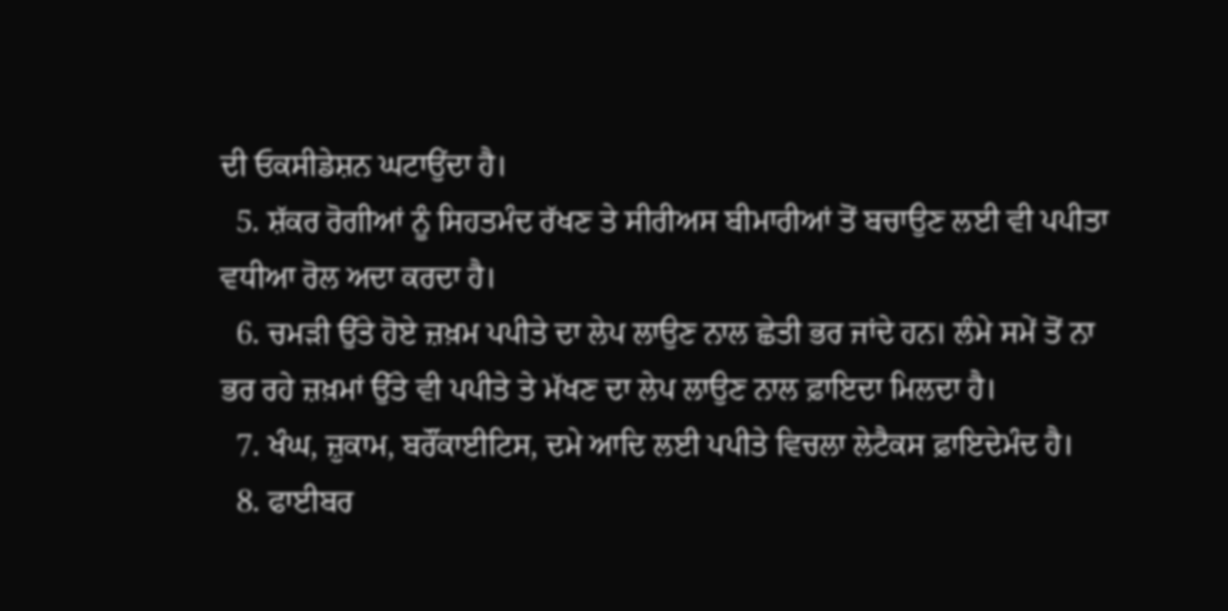ਦੀ ਓਕਸੀਡੇਸ਼ਨ ਘਟਾਉਂਦਾ ਹੈ।
  5. ਸ਼ੱਕਰ ਰੋਗੀਆਂ ਨੂੰ ਸਿਹਤਮੰਦ ਰੱਖਣ ਤੇ ਸੀਰੀਅਸ ਬੀਮਾਰੀਆਂ ਤੋਂ ਬਚਾਉਣ ਲਈ ਵੀ ਪਪੀਤਾ ਵਧੀਆ ਰੋਲ ਅਦਾ ਕਰਦਾ ਹੈ।
  6. ਚਮੜੀ ਉੱਤੇ ਹੋਏ ਜ਼ਖ਼ਮ ਪਪੀਤੇ ਦਾ ਲੇਪ ਲਾਉਣ ਨਾਲ ਛੇਤੀ ਭਰ ਜਾਂਦੇ ਹਨ। ਲੰਮੇ ਸਮੇਂ ਤੋਂ ਨਾ ਭਰ ਰਹੇ ਜ਼ਖ਼ਮਾਂ ਉੱਤੇ ਵੀ ਪਪੀਤੇ ਤੇ ਮੱਖਣ ਦਾ ਲੇਪ ਲਾਉਣ ਨਾਲ ਫ਼ਾਇਦਾ ਮਿਲਦਾ ਹੈ।
  7. ਖੰਘ, ਜ਼ੁਕਾਮ, ਬਰੌਂਕਾਈਟਿਸ, ਦਮੇ ਆਦਿ ਲਈ ਪਪੀਤੇ ਵਿਚਲਾ ਲੇਟੈਕਸ ਫ਼ਾਇਦੇਮੰਦ ਹੈ।
  8. ਫਾਈਬਰ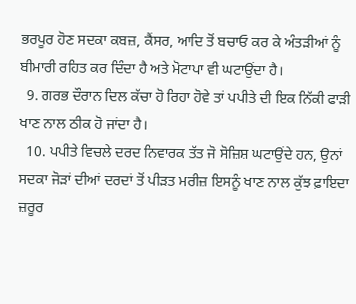ਭਰਪੂਰ ਹੋਣ ਸਦਕਾ ਕਬਜ਼, ਕੈਂਸਰ, ਆਦਿ ਤੋਂ ਬਚਾਓ ਕਰ ਕੇ ਅੰਤੜੀਆਂ ਨੂੰ ਬੀਮਾਰੀ ਰਹਿਤ ਕਰ ਦਿੰਦਾ ਹੈ ਅਤੇ ਮੋਟਾਪਾ ਵੀ ਘਟਾਉਂਦਾ ਹੈ।
  9. ਗਰਭ ਦੌਰਾਨ ਦਿਲ ਕੱਚਾ ਹੋ ਰਿਹਾ ਹੋਵੇ ਤਾਂ ਪਪੀਤੇ ਦੀ ਇਕ ਨਿੱਕੀ ਫਾੜੀ ਖਾਣ ਨਾਲ ਠੀਕ ਹੋ ਜਾਂਦਾ ਹੈ।
  10. ਪਪੀਤੇ ਵਿਚਲੇ ਦਰਦ ਨਿਵਾਰਕ ਤੱਤ ਜੋ ਸੋਜ਼ਿਸ਼ ਘਟਾਉਂਦੇ ਹਨ, ਉਨਾਂ ਸਦਕਾ ਜੋੜਾਂ ਦੀਆਂ ਦਰਦਾਂ ਤੋਂ ਪੀੜਤ ਮਰੀਜ਼ ਇਸਨੂੰ ਖਾਣ ਨਾਲ ਕੁੱਝ ਫ਼ਾਇਦਾ ਜ਼ਰੂਰ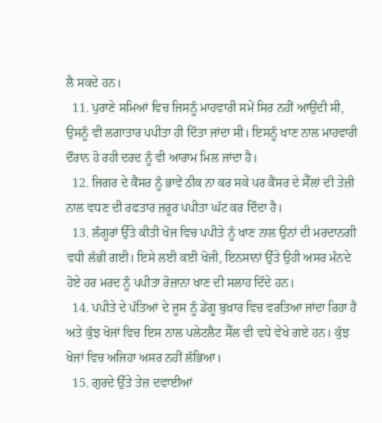ਲੈ ਸਕਦੇ ਹਨ।
  11. ਪੁਰਾਣੇ ਸਮਿਆਂ ਵਿਚ ਜਿਸਨੂੰ ਮਾਹਵਾਰੀ ਸਮੇਂ ਸਿਰ ਨਹੀਂ ਆਉਂਦੀ ਸੀ, ਉਸਨੂੰ ਵੀ ਲਗਾਤਾਰ ਪਪੀਤਾ ਹੀ ਦਿੱਤਾ ਜਾਂਦਾ ਸੀ। ਇਸਨੂੰ ਖਾਣ ਨਾਲ ਮਾਹਵਾਰੀ ਦੌਰਾਨ ਹੋ ਰਹੀ ਦਰਦ ਨੂੰ ਵੀ ਆਰਾਮ ਮਿਲ ਜਾਂਦਾ ਹੈ।
  12. ਜਿਗਰ ਦੇ ਕੈਂਸਰ ਨੂੰ ਭਾਵੇਂ ਠੀਕ ਨਾ ਕਰ ਸਕੇ ਪਰ ਕੈਂਸਰ ਦੇ ਸੈੱਲਾਂ ਦੀ ਤੇਜ਼ੀ ਨਾਲ ਵਧਣ ਦੀ ਰਫਤਾਰ ਜ਼ਰੂਰ ਪਪੀਤਾ ਘੱਟ ਕਰ ਦਿੰਦਾ ਹੈ।
  13. ਲੰਗੂਰਾਂ ਉੱਤੇ ਕੀਤੀ ਖੋਜ ਵਿਚ ਪਪੀਤੇ ਨੂੰ ਖਾਣ ਨਾਲ ਉਨਾਂ ਦੀ ਮਰਦਾਨਗੀ ਵਧੀ ਲੱਭੀ ਗਈ। ਇਸੇ ਲਈ ਕਈ ਖੋਜੀ, ਇਨਸਾਨਾਂ ਉੱਤੇ ਉਹੀ ਅਸਰ ਮੰਨਦੇ ਹੋਏ ਹਰ ਮਰਦ ਨੂੰ ਪਪੀਤਾ ਰੋਜ਼ਾਨਾ ਖਾਣ ਦੀ ਸਲਾਹ ਦਿੰਦੇ ਹਨ।
  14. ਪਪੀਤੇ ਦੇ ਪੱਤਿਆਂ ਦੇ ਜੂਸ ਨੂੰ ਡੇਂਗੂ ਬੁਖ਼ਾਰ ਵਿਚ ਵਰਤਿਆ ਜਾਂਦਾ ਰਿਹਾ ਹੈ ਅਤੇ ਕੁੱਝ ਖੋਜਾਂ ਵਿਚ ਇਸ ਨਾਲ ਪਲੇਟਲੈਟ ਸੈੱਲ ਵੀ ਵਧੇ ਵੇਖੇ ਗਏ ਹਨ। ਕੁੱਝ ਖੋਜਾਂ ਵਿਚ ਅਜਿਹਾ ਅਸਰ ਨਹੀਂ ਲੱਭਿਆ।
  15. ਗੁਰਦੇ ਉੱਤੇ ਤੇਜ਼ ਦਵਾਈਆਂ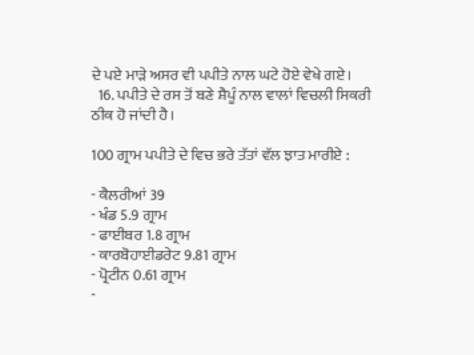ਦੇ ਪਏ ਮਾੜੇ ਅਸਰ ਵੀ ਪਪੀਤੇ ਨਾਲ ਘਟੇ ਹੋਏ ਵੇਖੇ ਗਏ।
  16. ਪਪੀਤੇ ਦੇ ਰਸ ਤੋਂ ਬਣੇ ਸ਼ੈਪੂੰ ਨਾਲ ਵਾਲਾਂ ਵਿਚਲੀ ਸਿਕਰੀ ਠੀਕ ਹੋ ਜਾਂਦੀ ਹੈ।

100 ਗ੍ਰਾਮ ਪਪੀਤੇ ਦੇ ਵਿਚ ਭਰੇ ਤੱਤਾਂ ਵੱਲ ਝਾਤ ਮਾਰੀਏ :

- ਕੈਲਰੀਆਂ 39
- ਖੰਡ 5.9 ਗ੍ਰਾਮ
- ਫਾਈਬਰ 1.8 ਗ੍ਰਾਮ
- ਕਾਰਬੋਹਾਈਡਰੇਟ 9.81 ਗ੍ਰਾਮ
- ਪ੍ਰੋਟੀਨ 0.61 ਗ੍ਰਾਮ
-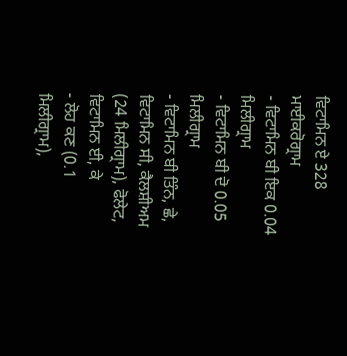ਵਿਟਾਮਿਨ ਏ 328 ਮਾਈਕਰੋਗ੍ਰਾਮ
- ਵਿਟਾਮਿਨ ਬੀ ਇਕ 0.04 ਮਿਲੀਗ੍ਰਾਮ
- ਵਿਟਾਮਿਨ ਬੀ ਦੋ 0.05 ਮਿਲੀਗ੍ਰਾਮ
- ਵਿਟਾਮਿਨ ਬੀ ਤਿੰਨ, ਛੇ, ਵਿਟਾਮਿਨ ਸੀ, ਕੈਲਸ਼ੀਅਮ (24 ਮਿਲੀਗ੍ਰਾਮ), ਫੋਲੇਟ, ਵਿਟਾਮਿਨ ਈ, ਕੇ
- ਲੋਹ ਕਣ (0.1 ਮਿਲੀਗ੍ਰਾਮ),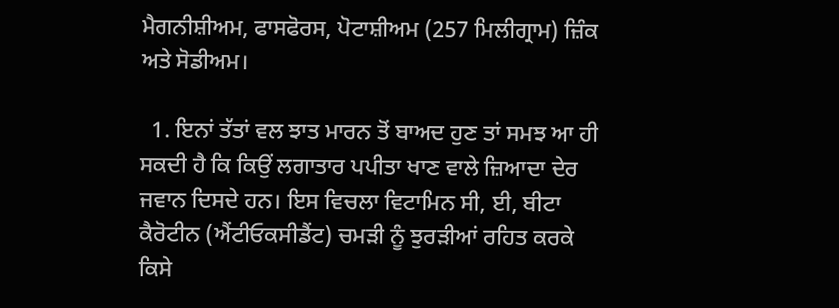ਮੈਗਨੀਸ਼ੀਅਮ, ਫਾਸਫੋਰਸ, ਪੋਟਾਸ਼ੀਅਮ (257 ਮਿਲੀਗ੍ਰਾਮ) ਜ਼ਿੰਕ ਅਤੇ ਸੋਡੀਅਮ।

  1. ਇਨਾਂ ਤੱਤਾਂ ਵਲ ਝਾਤ ਮਾਰਨ ਤੋਂ ਬਾਅਦ ਹੁਣ ਤਾਂ ਸਮਝ ਆ ਹੀ ਸਕਦੀ ਹੈ ਕਿ ਕਿਉਂ ਲਗਾਤਾਰ ਪਪੀਤਾ ਖਾਣ ਵਾਲੇ ਜ਼ਿਆਦਾ ਦੇਰ ਜਵਾਨ ਦਿਸਦੇ ਹਨ। ਇਸ ਵਿਚਲਾ ਵਿਟਾਮਿਨ ਸੀ, ਈ, ਬੀਟਾ ਕੈਰੋਟੀਨ (ਐਂਟੀਓਕਸੀਡੈਂਟ) ਚਮੜੀ ਨੂੰ ਝੁਰੜੀਆਂ ਰਹਿਤ ਕਰਕੇ ਕਿਸੇ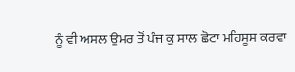ਨੂੰ ਵੀ ਅਸਲ ਉਮਰ ਤੋਂ ਪੰਜ ਕੁ ਸਾਲ ਛੋਟਾ ਮਹਿਸੂਸ ਕਰਵਾ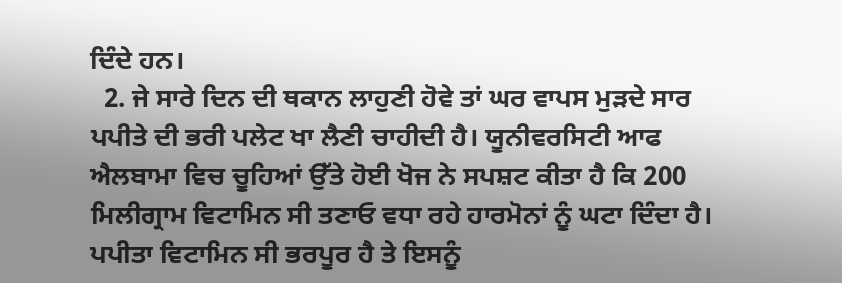ਦਿੰਦੇ ਹਨ।
  2. ਜੇ ਸਾਰੇ ਦਿਨ ਦੀ ਥਕਾਨ ਲਾਹੁਣੀ ਹੋਵੇ ਤਾਂ ਘਰ ਵਾਪਸ ਮੁੜਦੇ ਸਾਰ ਪਪੀਤੇ ਦੀ ਭਰੀ ਪਲੇਟ ਖਾ ਲੈਣੀ ਚਾਹੀਦੀ ਹੈ। ਯੂਨੀਵਰਸਿਟੀ ਆਫ ਐਲਬਾਮਾ ਵਿਚ ਚੂਹਿਆਂ ਉੱਤੇ ਹੋਈ ਖੋਜ ਨੇ ਸਪਸ਼ਟ ਕੀਤਾ ਹੈ ਕਿ 200 ਮਿਲੀਗ੍ਰਾਮ ਵਿਟਾਮਿਨ ਸੀ ਤਣਾਓ ਵਧਾ ਰਹੇ ਹਾਰਮੋਨਾਂ ਨੂੰ ਘਟਾ ਦਿੰਦਾ ਹੈ। ਪਪੀਤਾ ਵਿਟਾਮਿਨ ਸੀ ਭਰਪੂਰ ਹੈ ਤੇ ਇਸਨੂੰ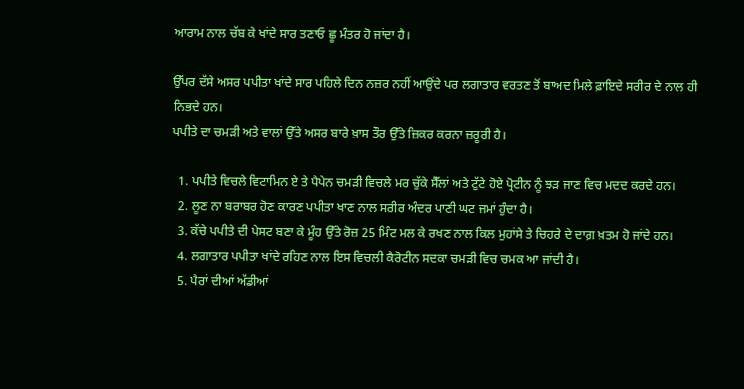ਆਰਾਮ ਨਾਲ ਚੱਬ ਕੇ ਖਾਂਦੇ ਸਾਰ ਤਣਾਓ ਛੂ ਮੰਤਰ ਹੋ ਜਾਂਦਾ ਹੈ।

ਉੱਪਰ ਦੱਸੇ ਅਸਰ ਪਪੀਤਾ ਖਾਂਦੇ ਸਾਰ ਪਹਿਲੇ ਦਿਨ ਨਜ਼ਰ ਨਹੀਂ ਆਉਂਦੇ ਪਰ ਲਗਾਤਾਰ ਵਰਤਣ ਤੋਂ ਬਾਅਦ ਮਿਲੇ ਫ਼ਾਇਦੇ ਸਰੀਰ ਦੇ ਨਾਲ ਹੀ ਨਿਭਦੇ ਹਨ।
ਪਪੀਤੇ ਦਾ ਚਮੜੀ ਅਤੇ ਵਾਲਾਂ ਉੱਤੇ ਅਸਰ ਬਾਰੇ ਖ਼ਾਸ ਤੌਰ ਉੱਤੇ ਜ਼ਿਕਰ ਕਰਨਾ ਜ਼ਰੂਰੀ ਹੈ।

  1. ਪਪੀਤੇ ਵਿਚਲੇ ਵਿਟਾਮਿਨ ਏ ਤੇ ਪੈਪੇਨ ਚਮੜੀ ਵਿਚਲੇ ਮਰ ਚੁੱਕੇ ਸੈੱਲਾਂ ਅਤੇ ਟੁੱਟੇ ਹੋਏ ਪ੍ਰੋਟੀਨ ਨੂੰ ਝੜ ਜਾਣ ਵਿਚ ਮਦਦ ਕਰਦੇ ਹਨ।
  2. ਲੂਣ ਨਾ ਬਰਾਬਰ ਹੋਣ ਕਾਰਣ ਪਪੀਤਾ ਖਾਣ ਨਾਲ ਸਰੀਰ ਅੰਦਰ ਪਾਣੀ ਘਟ ਜਮਾਂ ਹੁੰਦਾ ਹੈ।
  3. ਕੱਚੇ ਪਪੀਤੇ ਦੀ ਪੇਸਟ ਬਣਾ ਕੇ ਮੂੰਹ ਉੱਤੇ ਰੋਜ਼ 25 ਮਿੰਟ ਮਲ ਕੇ ਰਖਣ ਨਾਲ ਕਿਲ ਮੁਹਾਂਸੇ ਤੇ ਚਿਹਰੇ ਦੇ ਦਾਗ਼ ਖ਼ਤਮ ਹੋ ਜਾਂਦੇ ਹਨ।
  4. ਲਗਾਤਾਰ ਪਪੀਤਾ ਖਾਂਦੇ ਰਹਿਣ ਨਾਲ ਇਸ ਵਿਚਲੀ ਕੈਰੋਟੀਨ ਸਦਕਾ ਚਮੜੀ ਵਿਚ ਚਮਕ ਆ ਜਾਂਦੀ ਹੈ।
  5. ਪੈਰਾਂ ਦੀਆਂ ਅੱਡੀਆਂ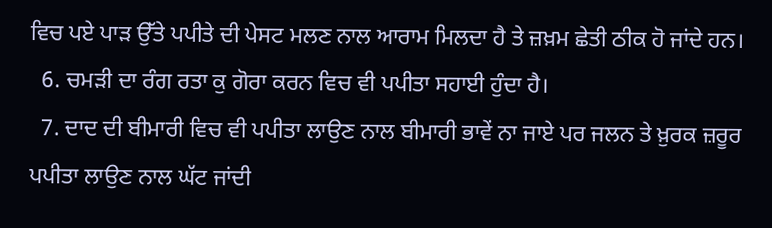ਵਿਚ ਪਏ ਪਾੜ ਉੱਤੇ ਪਪੀਤੇ ਦੀ ਪੇਸਟ ਮਲਣ ਨਾਲ ਆਰਾਮ ਮਿਲਦਾ ਹੈ ਤੇ ਜ਼ਖ਼ਮ ਛੇਤੀ ਠੀਕ ਹੋ ਜਾਂਦੇ ਹਨ।
  6. ਚਮੜੀ ਦਾ ਰੰਗ ਰਤਾ ਕੁ ਗੋਰਾ ਕਰਨ ਵਿਚ ਵੀ ਪਪੀਤਾ ਸਹਾਈ ਹੁੰਦਾ ਹੈ।
  7. ਦਾਦ ਦੀ ਬੀਮਾਰੀ ਵਿਚ ਵੀ ਪਪੀਤਾ ਲਾਉਣ ਨਾਲ ਬੀਮਾਰੀ ਭਾਵੇਂ ਨਾ ਜਾਏ ਪਰ ਜਲਨ ਤੇ ਖ਼ੁਰਕ ਜ਼ਰੂਰ ਪਪੀਤਾ ਲਾਉਣ ਨਾਲ ਘੱਟ ਜਾਂਦੀ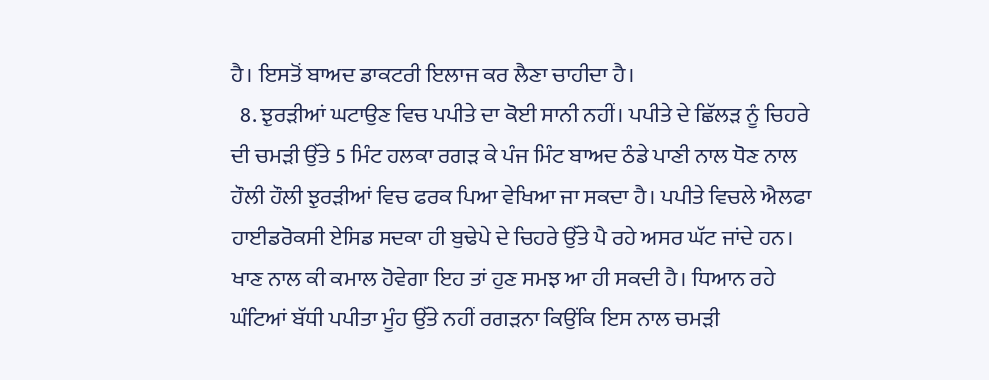ਹੈ। ਇਸਤੋਂ ਬਾਅਦ ਡਾਕਟਰੀ ਇਲਾਜ ਕਰ ਲੈਣਾ ਚਾਹੀਦਾ ਹੈ।
  8. ਝੁਰੜੀਆਂ ਘਟਾਉਣ ਵਿਚ ਪਪੀਤੇ ਦਾ ਕੋਈ ਸਾਨੀ ਨਹੀਂ। ਪਪੀਤੇ ਦੇ ਛਿੱਲੜ ਨੂੰ ਚਿਹਰੇ ਦੀ ਚਮੜੀ ਉੱਤੇ 5 ਮਿੰਟ ਹਲਕਾ ਰਗੜ ਕੇ ਪੰਜ ਮਿੰਟ ਬਾਅਦ ਠੰਡੇ ਪਾਣੀ ਨਾਲ ਧੋਣ ਨਾਲ ਹੌਲੀ ਹੌਲੀ ਝੁਰੜੀਆਂ ਵਿਚ ਫਰਕ ਪਿਆ ਵੇਖਿਆ ਜਾ ਸਕਦਾ ਹੈ। ਪਪੀਤੇ ਵਿਚਲੇ ਐਲਫਾ ਹਾਈਡਰੋਕਸੀ ਏਸਿਡ ਸਦਕਾ ਹੀ ਬੁਢੇਪੇ ਦੇ ਚਿਹਰੇ ਉੱਤੇ ਪੈ ਰਹੇ ਅਸਰ ਘੱਟ ਜਾਂਦੇ ਹਨ। ਖਾਣ ਨਾਲ ਕੀ ਕਮਾਲ ਹੋਵੇਗਾ ਇਹ ਤਾਂ ਹੁਣ ਸਮਝ ਆ ਹੀ ਸਕਦੀ ਹੈ। ਧਿਆਨ ਰਹੇ ਘੰਟਿਆਂ ਬੱਧੀ ਪਪੀਤਾ ਮੂੰਹ ਉੱਤੇ ਨਹੀਂ ਰਗੜਨਾ ਕਿਉਂਕਿ ਇਸ ਨਾਲ ਚਮੜੀ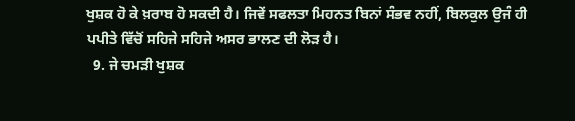ਖੁਸ਼ਕ ਹੋ ਕੇ ਖ਼ਰਾਬ ਹੋ ਸਕਦੀ ਹੈ। ਜਿਵੇਂ ਸਫਲਤਾ ਮਿਹਨਤ ਬਿਨਾਂ ਸੰਭਵ ਨਹੀਂ, ਬਿਲਕੁਲ ਉਜੰ ਹੀ ਪਪੀਤੇ ਵਿੱਚੋਂ ਸਹਿਜੇ ਸਹਿਜੇ ਅਸਰ ਭਾਲਣ ਦੀ ਲੋੜ ਹੈ।
  9. ਜੇ ਚਮੜੀ ਖੁਸ਼ਕ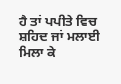ਹੈ ਤਾਂ ਪਪੀਤੇ ਵਿਚ ਸ਼ਹਿਦ ਜਾਂ ਮਲਾਈ ਮਿਲਾ ਕੇ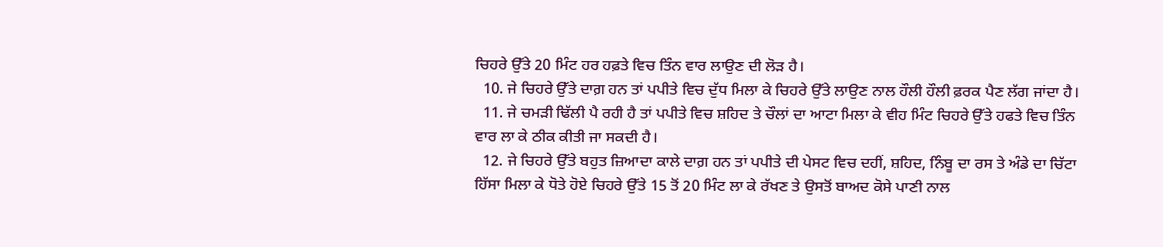ਚਿਹਰੇ ਉੱਤੇ 20 ਮਿੰਟ ਹਰ ਹਫ਼ਤੇ ਵਿਚ ਤਿੰਨ ਵਾਰ ਲਾਉਣ ਦੀ ਲੋੜ ਹੈ।
  10. ਜੇ ਚਿਹਰੇ ਉੱਤੇ ਦਾਗ਼ ਹਨ ਤਾਂ ਪਪੀਤੇ ਵਿਚ ਦੁੱਧ ਮਿਲਾ ਕੇ ਚਿਹਰੇ ਉੱਤੇ ਲਾਉਣ ਨਾਲ ਹੌਲੀ ਹੌਲੀ ਫ਼ਰਕ ਪੈਣ ਲੱਗ ਜਾਂਦਾ ਹੈ।
  11. ਜੇ ਚਮੜੀ ਢਿੱਲੀ ਪੈ ਰਹੀ ਹੈ ਤਾਂ ਪਪੀਤੇ ਵਿਚ ਸ਼ਹਿਦ ਤੇ ਚੌਲਾਂ ਦਾ ਆਟਾ ਮਿਲਾ ਕੇ ਵੀਹ ਮਿੰਟ ਚਿਹਰੇ ਉੱਤੇ ਹਫਤੇ ਵਿਚ ਤਿੰਨ ਵਾਰ ਲਾ ਕੇ ਠੀਕ ਕੀਤੀ ਜਾ ਸਕਦੀ ਹੈ।
  12. ਜੇ ਚਿਹਰੇ ਉੱਤੇ ਬਹੁਤ ਜ਼ਿਆਦਾ ਕਾਲੇ ਦਾਗ਼ ਹਨ ਤਾਂ ਪਪੀਤੇ ਦੀ ਪੇਸਟ ਵਿਚ ਦਹੀਂ, ਸ਼ਹਿਦ, ਨਿੰਬੂ ਦਾ ਰਸ ਤੇ ਅੰਡੇ ਦਾ ਚਿੱਟਾ ਹਿੱਸਾ ਮਿਲਾ ਕੇ ਧੋਤੇ ਹੋਏ ਚਿਹਰੇ ਉੱਤੇ 15 ਤੋਂ 20 ਮਿੰਟ ਲਾ ਕੇ ਰੱਖਣ ਤੇ ਉਸਤੋਂ ਬਾਅਦ ਕੋਸੇ ਪਾਣੀ ਨਾਲ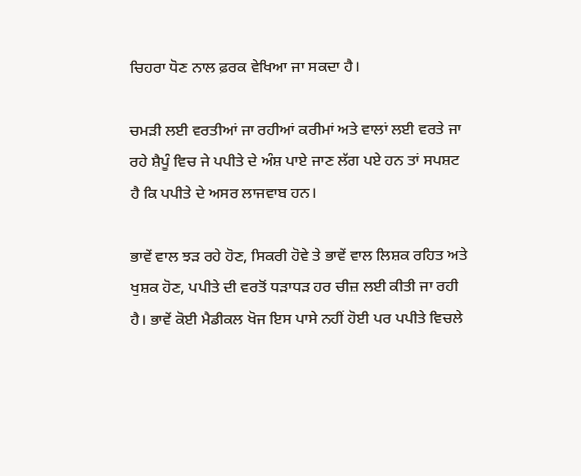ਚਿਹਰਾ ਧੋਣ ਨਾਲ ਫ਼ਰਕ ਵੇਖਿਆ ਜਾ ਸਕਦਾ ਹੈ।

ਚਮੜੀ ਲਈ ਵਰਤੀਆਂ ਜਾ ਰਹੀਆਂ ਕਰੀਮਾਂ ਅਤੇ ਵਾਲਾਂ ਲਈ ਵਰਤੇ ਜਾ ਰਹੇ ਸ਼ੈਪੂੰ ਵਿਚ ਜੇ ਪਪੀਤੇ ਦੇ ਅੰਸ਼ ਪਾਏ ਜਾਣ ਲੱਗ ਪਏ ਹਨ ਤਾਂ ਸਪਸ਼ਟ ਹੈ ਕਿ ਪਪੀਤੇ ਦੇ ਅਸਰ ਲਾਜਵਾਬ ਹਨ।

ਭਾਵੇਂ ਵਾਲ ਝੜ ਰਹੇ ਹੋਣ, ਸਿਕਰੀ ਹੋਵੇ ਤੇ ਭਾਵੇਂ ਵਾਲ ਲਿਸ਼ਕ ਰਹਿਤ ਅਤੇ ਖੁਸ਼ਕ ਹੋਣ, ਪਪੀਤੇ ਦੀ ਵਰਤੋਂ ਧੜਾਧੜ ਹਰ ਚੀਜ਼ ਲਈ ਕੀਤੀ ਜਾ ਰਹੀ ਹੈ। ਭਾਵੇਂ ਕੋਈ ਮੈਡੀਕਲ ਖੋਜ ਇਸ ਪਾਸੇ ਨਹੀਂ ਹੋਈ ਪਰ ਪਪੀਤੇ ਵਿਚਲੇ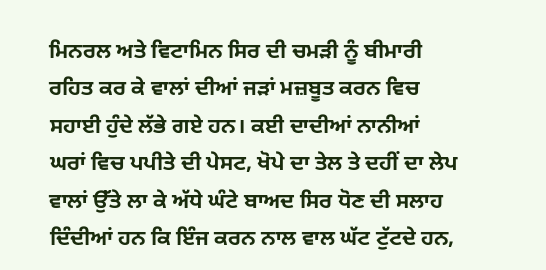ਮਿਨਰਲ ਅਤੇ ਵਿਟਾਮਿਨ ਸਿਰ ਦੀ ਚਮੜੀ ਨੂੰ ਬੀਮਾਰੀ ਰਹਿਤ ਕਰ ਕੇ ਵਾਲਾਂ ਦੀਆਂ ਜੜਾਂ ਮਜ਼ਬੂਤ ਕਰਨ ਵਿਚ ਸਹਾਈ ਹੁੰਦੇ ਲੱਭੇ ਗਏ ਹਨ। ਕਈ ਦਾਦੀਆਂ ਨਾਨੀਆਂ ਘਰਾਂ ਵਿਚ ਪਪੀਤੇ ਦੀ ਪੇਸਟ, ਖੋਪੇ ਦਾ ਤੇਲ ਤੇ ਦਹੀਂ ਦਾ ਲੇਪ ਵਾਲਾਂ ਉੱਤੇ ਲਾ ਕੇ ਅੱਧੇ ਘੰਟੇ ਬਾਅਦ ਸਿਰ ਧੋਣ ਦੀ ਸਲਾਹ ਦਿੰਦੀਆਂ ਹਨ ਕਿ ਇੰਜ ਕਰਨ ਨਾਲ ਵਾਲ ਘੱਟ ਟੁੱਟਦੇ ਹਨ,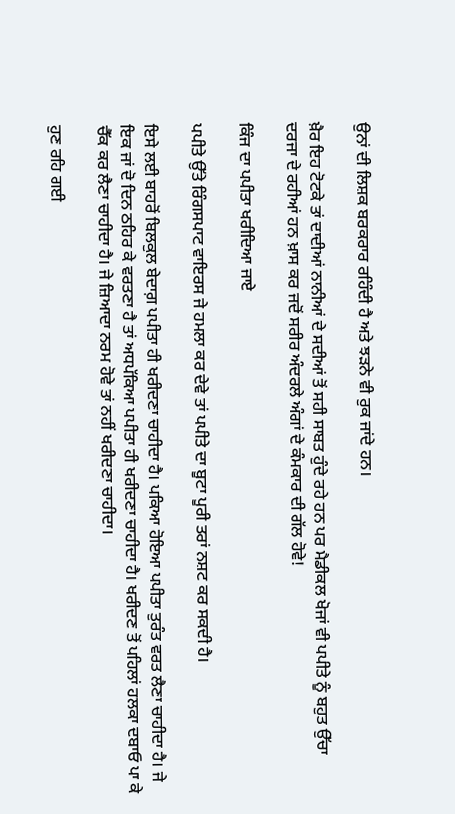ਉਨਾਂ ਦੀ ਲਿਸ਼ਕ ਬਰਕਰਾਰ ਰਹਿੰਦੀ ਹੈ ਅਤੇ ਝੜਨੇ ਵੀ ਰੁਕ ਜਾਂਦੇ ਹਨ।

ਖ਼ੈਰ ਇਹ ਟੋਟਕੇ ਤਾਂ ਦਾਦੀਆਂ ਨਾਨੀਆਂ ਦੇ ਸਦੀਆਂ ਤੋਂ ਸਹੀ ਸਾਬਤ ਹੁੰਦੇ ਰਹੇ ਹਨ ਪਰ ਮੈਡੀਕਲ ਖੋਜਾਂ ਵੀ ਪਪੀਤੇ ਨੂੰ ਬਹੁਤ ਉੱਚਾ ਦਰਜਾ ਦੇ ਰਹੀਆਂ ਹਨ ਖ਼ਾਸ ਕਰ ਜਦੋਂ ਸਰੀਰ ਅੰਦਰਲੇ ਅੰਗਾਂ ਦੇ ਕੰਮਕਾਰ ਦੀ ਗੱਲ ਹੋਵੇ!

ਕਿੰਜ ਦਾ ਪਪੀਤਾ ਖਰੀਦਿਆ ਜਾਏ

ਪਪੀਤੇ ਉੱਤੇ ਰਿੰਗਸਪਾਟ ਵਾਇਰਸ ਜੇ ਹਮਲਾ ਕਰ ਦੇਵੇ ਤਾਂ ਪਪੀਤੇ ਦਾ ਬੂਟਾ ਪੂਰੀ ਤਰਾਂ ਨਸ਼ਟ ਕਰ ਸਕਦੀ ਹੈ।

ਇਸੇ ਲਈ ਬਾਹਰੋਂ ਬਿਲਕੁਲ ਬੇਦਾਗ਼ ਪਪੀਤਾ ਹੀ ਖਰੀਦਣਾ ਚਾਹੀਦਾ ਹੈ। ਪਕਿਆ ਹੋਇਆ ਪਪੀਤਾ ਤੁਰੰਤ ਵਰਤ ਲੈਣਾ ਚਾਹੀਦਾ ਹੈ। ਜੇ ਇਕ ਜਾਂ ਦੋ ਦਿਨ ਠਹਿਰ ਕੇ ਵਰਤਣਾ ਹੈ ਤਾਂ ਅਧਪੱਕਿਆ ਪਪੀਤਾ ਹੀ ਖਰੀਦਣਾ ਚਾਹੀਦਾ ਹੈ। ਖਰੀਦਣ ਤੋਂ ਪਹਿਲਾਂ ਹਲਕਾ ਦਬਾਓ ਪਾ ਕੇ ਚੈੱਕ ਕਰ ਲੈਣਾ ਚਾਹੀਦਾ ਹੈ। ਜੇ ਜ਼ਿਆਦਾ ਨਰਮ ਹੋਵੇ ਤਾਂ ਨਹੀਂ ਖਰੀਦਣਾ ਚਾਹੀਦਾ।

ਹੁਣ ਰਹਿ ਗਈ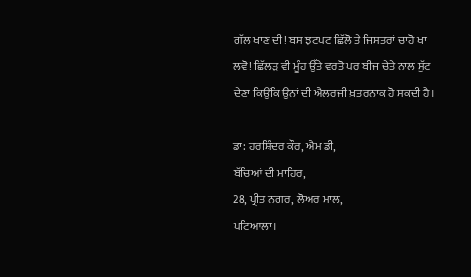ਗੱਲ ਖਾਣ ਦੀ! ਬਸ ਝਟਪਟ ਛਿੱਲੋ ਤੇ ਜਿਸਤਰਾਂ ਚਾਹੋ ਖਾ ਲਵੋ! ਛਿੱਲੜ ਵੀ ਮੂੰਹ ਉੱਤੇ ਵਰਤੋ ਪਰ ਬੀਜ ਚੇਤੇ ਨਾਲ ਸੁੱਟ ਦੇਣਾ ਕਿਉਂਕਿ ਉਨਾਂ ਦੀ ਐਲਰਜੀ ਖ਼ਤਰਨਾਕ ਹੋ ਸਕਦੀ ਹੈ।

ਡਾ: ਹਰਸ਼ਿੰਦਰ ਕੌਰ, ਐਮ ਡੀ,
ਬੱਚਿਆਂ ਦੀ ਮਾਹਿਰ,
28, ਪ੍ਰੀਤ ਨਗਰ, ਲੋਅਰ ਮਾਲ,
ਪਟਿਆਲਾ।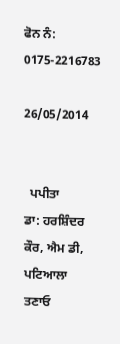ਫੋਨ ਨੰ: 0175-2216783

26/05/2014


  ਪਪੀਤਾ
ਡਾ: ਹਰਸ਼ਿੰਦਰ ਕੌਰ, ਐਮ ਡੀ, ਪਟਿਆਲਾ
ਤਣਾਓ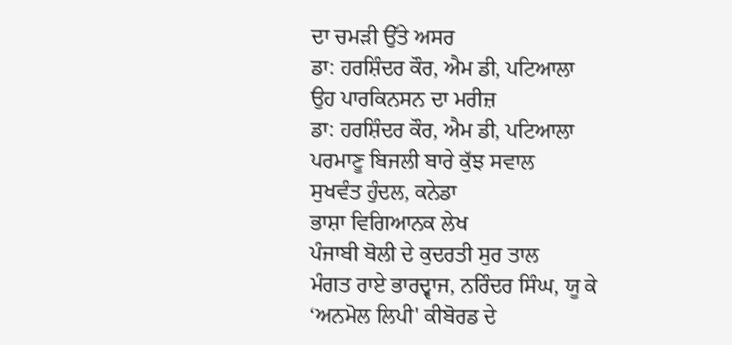ਦਾ ਚਮੜੀ ਉੱਤੇ ਅਸਰ
ਡਾ: ਹਰਸ਼ਿੰਦਰ ਕੌਰ, ਐਮ ਡੀ, ਪਟਿਆਲਾ
ਉਹ ਪਾਰਕਿਨਸਨ ਦਾ ਮਰੀਜ਼
ਡਾ: ਹਰਸ਼ਿੰਦਰ ਕੌਰ, ਐਮ ਡੀ, ਪਟਿਆਲਾ
ਪਰਮਾਣੂ ਬਿਜਲੀ ਬਾਰੇ ਕੁੱਝ ਸਵਾਲ
ਸੁਖਵੰਤ ਹੁੰਦਲ, ਕਨੇਡਾ
ਭਾਸ਼ਾ ਵਿਗਿਆਨਕ ਲੇਖ
ਪੰਜਾਬੀ ਬੋਲੀ ਦੇ ਕੁਦਰਤੀ ਸੁਰ ਤਾਲ
ਮੰਗਤ ਰਾਏ ਭਾਰਦ੍ਵਾਜ, ਨਰਿੰਦਰ ਸਿੰਘ, ਯੂ ਕੇ
‘ਅਨਮੋਲ ਲਿਪੀ' ਕੀਬੋਰਡ ਦੇ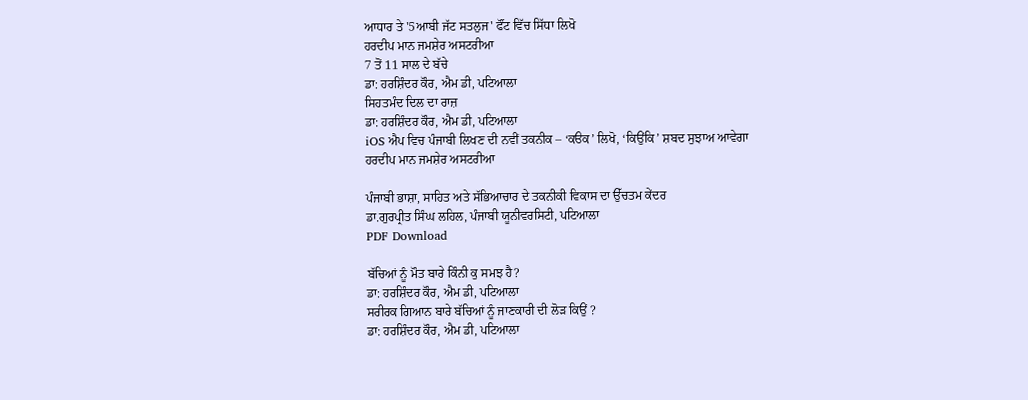ਆਧਾਰ ਤੇ '5ਆਬੀ ਜੱਟ ਸਤਲੁਜ' ਫੌਂਟ ਵਿੱਚ ਸਿੱਧਾ ਲਿਖੋ
ਹਰਦੀਪ ਮਾਨ ਜਮਸ਼ੇਰ ਅਸਟਰੀਆ
7 ਤੋਂ 11 ਸਾਲ ਦੇ ਬੱਚੇ
ਡਾ: ਹਰਸ਼ਿੰਦਰ ਕੌਰ, ਐਮ ਡੀ, ਪਟਿਆਲਾ
ਸਿਹਤਮੰਦ ਦਿਲ ਦਾ ਰਾਜ਼
ਡਾ: ਹਰਸ਼ਿੰਦਰ ਕੌਰ, ਐਮ ਡੀ, ਪਟਿਆਲਾ
iOS ਐਪ ਵਿਚ ਪੰਜਾਬੀ ਲਿਖਣ ਦੀ ਨਵੀਂ ਤਕਨੀਕ – ‘ਕੳਕ’ ਲਿਖੋ, ‘ਕਿਉਂਕਿ’ ਸ਼ਬਦ ਸੁਝਾਅ ਆਵੇਗਾ
ਹਰਦੀਪ ਮਾਨ ਜਮਸ਼ੇਰ ਅਸਟਰੀਆ

ਪੰਜਾਬੀ ਭਾਸ਼ਾ, ਸਾਹਿਤ ਅਤੇ ਸੱਭਿਆਚਾਰ ਦੇ ਤਕਨੀਕੀ ਵਿਕਾਸ ਦਾ ਉੱਚਤਮ ਕੇਂਦਰ
ਡਾ.ਗੁਰਪ੍ਰੀਤ ਸਿੰਘ ਲਹਿਲ, ਪੰਜਾਬੀ ਯੂਨੀਵਰਸਿਟੀ, ਪਟਿਆਲਾ
PDF Download

ਬੱਚਿਆਂ ਨੂੰ ਮੌਤ ਬਾਰੇ ਕਿੰਨੀ ਕੁ ਸਮਝ ਹੈ?
ਡਾ: ਹਰਸ਼ਿੰਦਰ ਕੌਰ, ਐਮ ਡੀ, ਪਟਿਆਲਾ
ਸਰੀਰਕ ਗਿਆਨ ਬਾਰੇ ਬੱਚਿਆਂ ਨੂੰ ਜਾਣਕਾਰੀ ਦੀ ਲੋੜ ਕਿਉਂ ?
ਡਾ: ਹਰਸ਼ਿੰਦਰ ਕੌਰ, ਐਮ ਡੀ, ਪਟਿਆਲਾ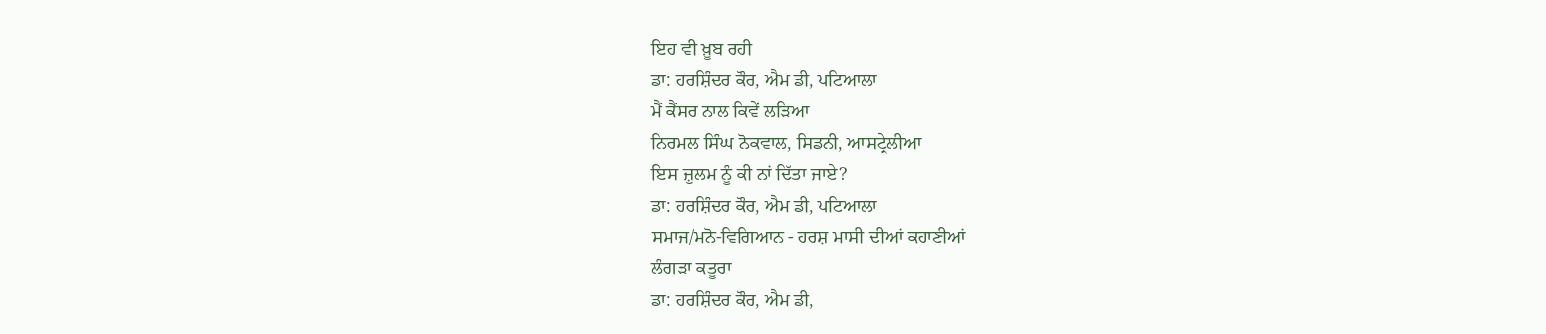ਇਹ ਵੀ ਖ਼ੂਬ ਰਹੀ
ਡਾ: ਹਰਸ਼ਿੰਦਰ ਕੌਰ, ਐਮ ਡੀ, ਪਟਿਆਲਾ
ਮੈਂ ਕੈਂਸਰ ਨਾਲ ਕਿਵੇਂ ਲੜਿਆ
ਨਿਰਮਲ ਸਿੰਘ ਨੋਕਵਾਲ, ਸਿਡਨੀ, ਆਸਟ੍ਰੇਲੀਆ
ਇਸ ਜ਼ੁਲਮ ਨੂੰ ਕੀ ਨਾਂ ਦਿੱਤਾ ਜਾਏ?
ਡਾ: ਹਰਸ਼ਿੰਦਰ ਕੌਰ, ਐਮ ਡੀ, ਪਟਿਆਲਾ
ਸਮਾਜ/ਮਨੋ-ਵਿਗਿਆਨ - ਹਰਸ਼ ਮਾਸੀ ਦੀਆਂ ਕਹਾਣੀਆਂ
ਲੰਗੜਾ ਕਤੂਰਾ
ਡਾ: ਹਰਸ਼ਿੰਦਰ ਕੌਰ, ਐਮ ਡੀ,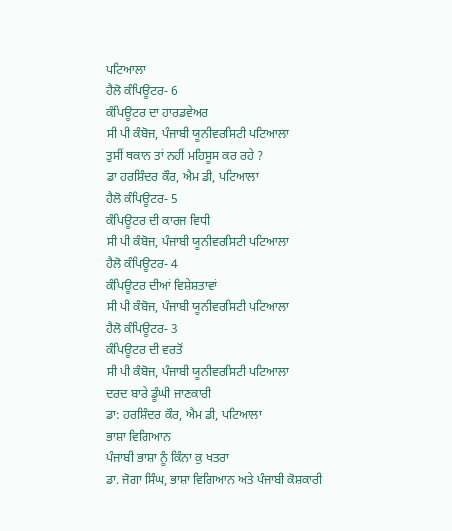ਪਟਿਆਲਾ
ਹੈਲੋ ਕੰਪਿਊਟਰ- 6
ਕੰਪਿਊਟਰ ਦਾ ਹਾਰਡਵੇਅਰ
ਸੀ ਪੀ ਕੰਬੋਜ, ਪੰਜਾਬੀ ਯੂਨੀਵਰਸਿਟੀ ਪਟਿਆਲਾ
ਤੁਸੀਂ ਥਕਾਨ ਤਾਂ ਨਹੀਂ ਮਹਿਸੂਸ ਕਰ ਰਹੇ ?
ਡਾ ਹਰਸ਼ਿੰਦਰ ਕੌਰ, ਐਮ ਡੀ, ਪਟਿਆਲਾ
ਹੈਲੋ ਕੰਪਿਊਟਰ- 5
ਕੰਪਿਊਟਰ ਦੀ ਕਾਰਜ ਵਿਧੀ
ਸੀ ਪੀ ਕੰਬੋਜ, ਪੰਜਾਬੀ ਯੂਨੀਵਰਸਿਟੀ ਪਟਿਆਲਾ
ਹੈਲੋ ਕੰਪਿਊਟਰ- 4
ਕੰਪਿਊਟਰ ਦੀਆਂ ਵਿਸ਼ੇਸ਼ਤਾਵਾਂ
ਸੀ ਪੀ ਕੰਬੋਜ, ਪੰਜਾਬੀ ਯੂਨੀਵਰਸਿਟੀ ਪਟਿਆਲਾ
ਹੈਲੋ ਕੰਪਿਊਟਰ- 3
ਕੰਪਿਊਟਰ ਦੀ ਵਰਤੋਂ
ਸੀ ਪੀ ਕੰਬੋਜ, ਪੰਜਾਬੀ ਯੂਨੀਵਰਸਿਟੀ ਪਟਿਆਲਾ
ਦਰਦ ਬਾਰੇ ਡੂੰਘੀ ਜਾਣਕਾਰੀ
ਡਾ: ਹਰਸ਼ਿੰਦਰ ਕੌਰ, ਐਮ ਡੀ, ਪਟਿਆਲਾ
ਭਾਸ਼ਾ ਵਿਗਿਆਨ
ਪੰਜਾਬੀ ਭਾਸ਼ਾ ਨੂੰ ਕਿੰਨਾ ਕੁ ਖਤਰਾ
ਡਾ. ਜੋਗਾ ਸਿੰਘ, ਭਾਸ਼ਾ ਵਿਗਿਆਨ ਅਤੇ ਪੰਜਾਬੀ ਕੋਸ਼ਕਾਰੀ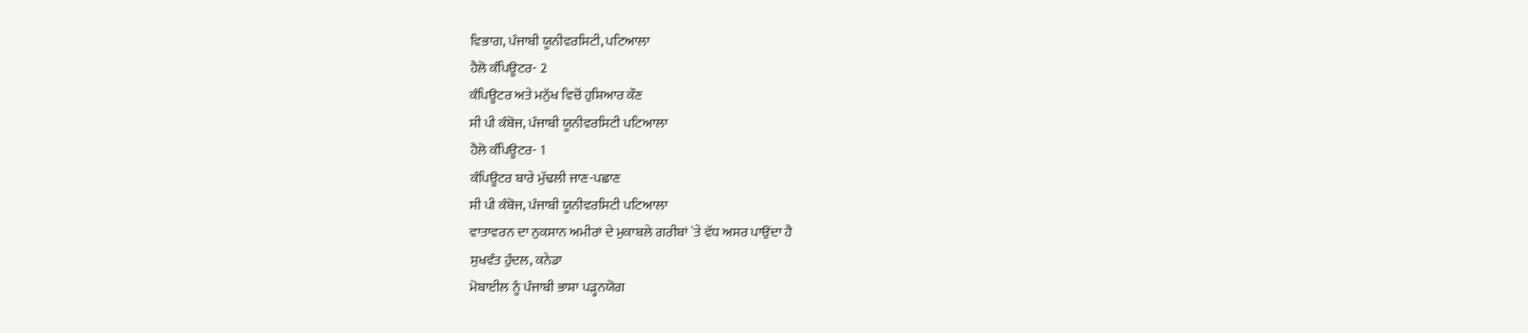ਵਿਭਾਗ, ਪੰਜਾਬੀ ਯੂਨੀਵਰਸਿਟੀ, ਪਟਿਆਲਾ
ਹੈਲੋ ਕੰਪਿਊਟਰ- 2
ਕੰਪਿਊਟਰ ਅਤੇ ਮਨੁੱਖ ਵਿਚੋਂ ਹੁਸ਼ਿਆਰ ਕੌਣ
ਸੀ ਪੀ ਕੰਬੋਜ, ਪੰਜਾਬੀ ਯੂਨੀਵਰਸਿਟੀ ਪਟਿਆਲਾ
ਹੈਲੋ ਕੰਪਿਊਟਰ- 1
ਕੰਪਿਊਟਰ ਬਾਰੇ ਮੁੱਢਲੀ ਜਾਣ-ਪਛਾਣ
ਸੀ ਪੀ ਕੰਬੋਜ, ਪੰਜਾਬੀ ਯੂਨੀਵਰਸਿਟੀ ਪਟਿਆਲਾ
ਵਾਤਾਵਰਨ ਦਾ ਨੁਕਸਾਨ ਅਮੀਰਾਂ ਦੇ ਮੁਕਾਬਲੇ ਗਰੀਬਾਂ `ਤੇ ਵੱਧ ਅਸਰ ਪਾਉਂਦਾ ਹੈ
ਸੁਖਵੰਤ ਹੁੰਦਲ, ਕਨੇਡਾ
ਮੋਬਾਈਲ ਨੂੰ ਪੰਜਾਬੀ ਭਾਸ਼ਾ ਪੜ੍ਹਨਯੋਗ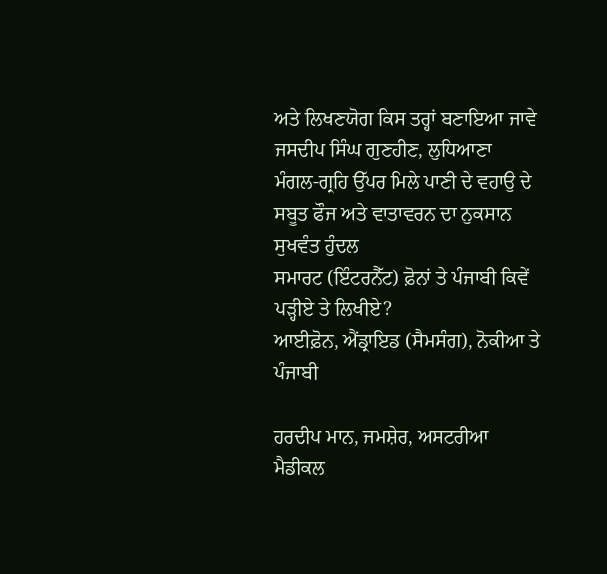ਅਤੇ ਲਿਖਣਯੋਗ ਕਿਸ ਤਰ੍ਹਾਂ ਬਣਾਇਆ ਜਾਵੇ
ਜਸਦੀਪ ਸਿੰਘ ਗੁਣਹੀਣ, ਲੁਧਿਆਣਾ
ਮੰਗਲ-ਗ੍ਰਹਿ ਉੱਪਰ ਮਿਲੇ ਪਾਣੀ ਦੇ ਵਹਾਉ ਦੇ ਸਬੂਤ ਫੌਜ ਅਤੇ ਵਾਤਾਵਰਨ ਦਾ ਨੁਕਸਾਨ
ਸੁਖਵੰਤ ਹੁੰਦਲ
ਸਮਾਰਟ (ਇੰਟਰਨੈੱਟ) ਫ਼ੋਨਾਂ ਤੇ ਪੰਜਾਬੀ ਕਿਵੇਂ ਪੜ੍ਹੀਏ ਤੇ ਲਿਖੀਏ?
ਆਈਫ਼ੋਨ, ਐਂਡ੍ਰਾਇਡ (ਸੈਮਸੰਗ), ਨੋਕੀਆ ਤੇ ਪੰਜਾਬੀ

ਹਰਦੀਪ ਮਾਨ, ਜਮਸ਼ੇਰ, ਅਸਟਰੀਆ
ਮੈਡੀਕਲ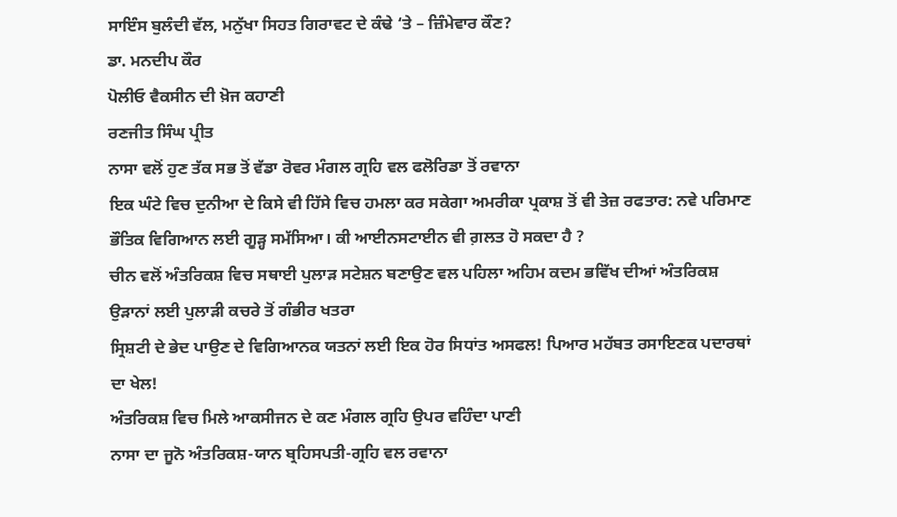ਸਾਇੰਸ ਬੁਲੰਦੀ ਵੱਲ, ਮਨੁੱਖਾ ਸਿਹਤ ਗਿਰਾਵਟ ਦੇ ਕੰਢੇ ‘ਤੇ – ਜ਼ਿੰਮੇਵਾਰ ਕੌਣ?
ਡਾ. ਮਨਦੀਪ ਕੌਰ
ਪੋਲੀਓ ਵੈਕਸੀਨ ਦੀ ਖ਼ੋਜ ਕਹਾਣੀ
ਰਣਜੀਤ ਸਿੰਘ ਪ੍ਰੀਤ
ਨਾਸਾ ਵਲੋਂ ਹੁਣ ਤੱਕ ਸਭ ਤੋਂ ਵੱਡਾ ਰੋਵਰ ਮੰਗਲ ਗ੍ਰਹਿ ਵਲ ਫਲੋਰਿਡਾ ਤੋਂ ਰਵਾਨਾ
ਇਕ ਘੰਟੇ ਵਿਚ ਦੁਨੀਆ ਦੇ ਕਿਸੇ ਵੀ ਹਿੱਸੇ ਵਿਚ ਹਮਲਾ ਕਰ ਸਕੇਗਾ ਅਮਰੀਕਾ ਪ੍ਰਕਾਸ਼ ਤੋਂ ਵੀ ਤੇਜ਼ ਰਫਤਾਰ: ਨਵੇ ਪਰਿਮਾਣ ਭੌਤਿਕ ਵਿਗਿਆਨ ਲਈ ਗੂੜ੍ਹ ਸਮੱਸਿਆ। ਕੀ ਆਈਨਸਟਾਈਨ ਵੀ ਗ਼ਲਤ ਹੋ ਸਕਦਾ ਹੈ ?
ਚੀਨ ਵਲੋਂ ਅੰਤਰਿਕਸ਼ ਵਿਚ ਸਥਾਈ ਪੁਲਾੜ ਸਟੇਸ਼ਨ ਬਣਾਉਣ ਵਲ ਪਹਿਲਾ ਅਹਿਮ ਕਦਮ ਭਵਿੱਖ ਦੀਆਂ ਅੰਤਰਿਕਸ਼ ਉੜਾਨਾਂ ਲਈ ਪੁਲਾੜੀ ਕਚਰੇ ਤੋਂ ਗੰਭੀਰ ਖਤਰਾ
ਸ੍ਰਿਸ਼ਟੀ ਦੇ ਭੇਦ ਪਾਉਣ ਦੇ ਵਿਗਿਆਨਕ ਯਤਨਾਂ ਲਈ ਇਕ ਹੋਰ ਸਿਧਾਂਤ ਅਸਫਲ! ਪਿਆਰ ਮਹੱਬਤ ਰਸਾਇਣਕ ਪਦਾਰਥਾਂ ਦਾ ਖੇਲ!
ਅੰਤਰਿਕਸ਼ ਵਿਚ ਮਿਲੇ ਆਕਸੀਜਨ ਦੇ ਕਣ ਮੰਗਲ ਗ੍ਰਹਿ ਉਪਰ ਵਹਿੰਦਾ ਪਾਣੀ
ਨਾਸਾ ਦਾ ਜੂਨੋ ਅੰਤਰਿਕਸ਼-ਯਾਨ ਬ੍ਰਹਿਸਪਤੀ-ਗ੍ਰਹਿ ਵਲ ਰਵਾਨਾ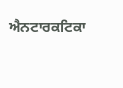ਐਨਟਾਰਕਟਿਕਾ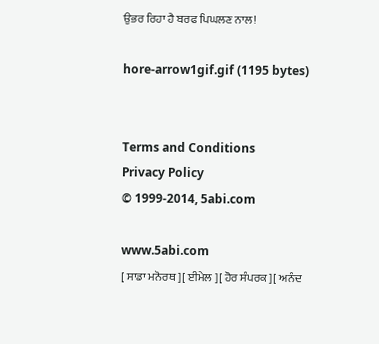ਉਭਰ ਰਿਹਾ ਹੈ ਬਰਫ ਪਿਘਲਣ ਨਾਲ!

hore-arrow1gif.gif (1195 bytes)


Terms and Conditions
Privacy Policy
© 1999-2014, 5abi.com

www.5abi.com
[ ਸਾਡਾ ਮਨੋਰਥ ][ ਈਮੇਲ ][ ਹੋਰ ਸੰਪਰਕ ][ ਅਨੰਦ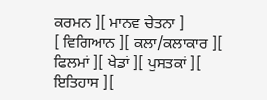ਕਰਮਨ ][ ਮਾਨਵ ਚੇਤਨਾ ]
[ ਵਿਗਿਆਨ ][ ਕਲਾ/ਕਲਾਕਾਰ ][ ਫਿਲਮਾਂ ][ ਖੇਡਾਂ ][ ਪੁਸਤਕਾਂ ][ ਇਤਿਹਾਸ ][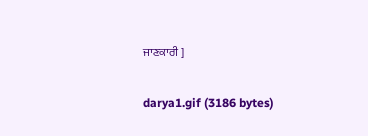ਜਾਣਕਾਰੀ ]

darya1.gif (3186 bytes)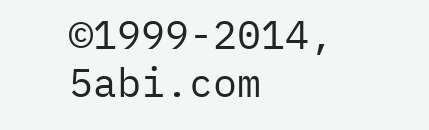©1999-2014, 5abi.com